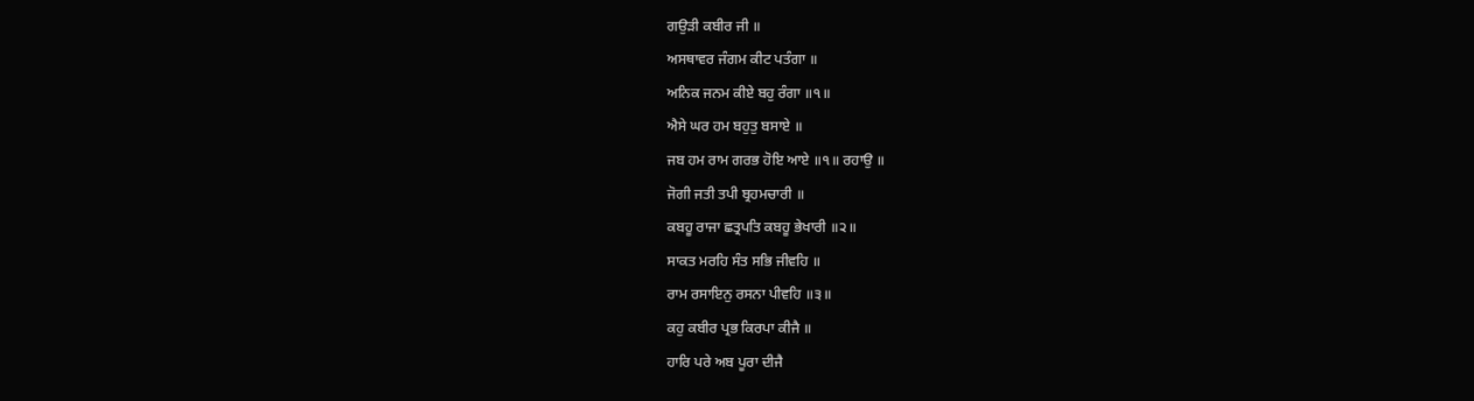ਗਉੜੀ ਕਬੀਰ ਜੀ ॥
ਅਸਥਾਵਰ ਜੰਗਮ ਕੀਟ ਪਤੰਗਾ ॥
ਅਨਿਕ ਜਨਮ ਕੀਏ ਬਹੁ ਰੰਗਾ ॥੧॥
ਐਸੇ ਘਰ ਹਮ ਬਹੁਤੁ ਬਸਾਏ ॥
ਜਬ ਹਮ ਰਾਮ ਗਰਭ ਹੋਇ ਆਏ ॥੧॥ ਰਹਾਉ ॥
ਜੋਗੀ ਜਤੀ ਤਪੀ ਬ੍ਰਹਮਚਾਰੀ ॥
ਕਬਹੂ ਰਾਜਾ ਛਤ੍ਰਪਤਿ ਕਬਹੂ ਭੇਖਾਰੀ ॥੨॥
ਸਾਕਤ ਮਰਹਿ ਸੰਤ ਸਭਿ ਜੀਵਹਿ ॥
ਰਾਮ ਰਸਾਇਨੁ ਰਸਨਾ ਪੀਵਹਿ ॥੩॥
ਕਹੁ ਕਬੀਰ ਪ੍ਰਭ ਕਿਰਪਾ ਕੀਜੈ ॥
ਹਾਰਿ ਪਰੇ ਅਬ ਪੂਰਾ ਦੀਜੈ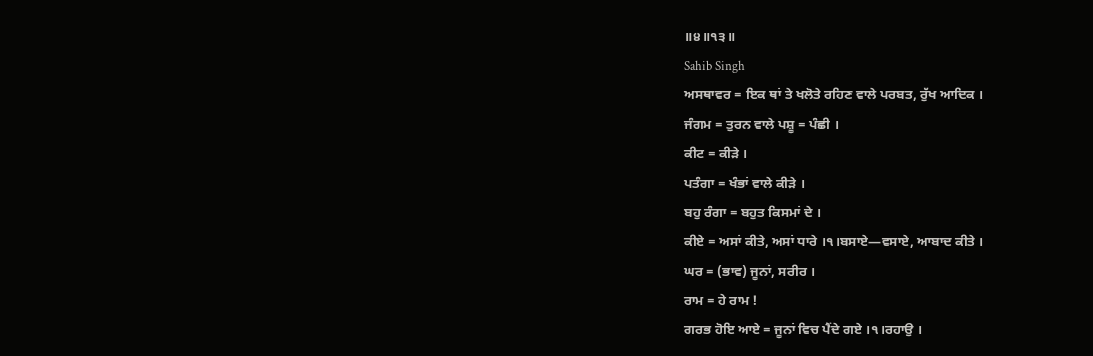॥੪॥੧੩॥
Sahib Singh
ਅਸਥਾਵਰ = ਇਕ ਥਾਂ ਤੇ ਖਲੋਤੇ ਰਹਿਣ ਵਾਲੇ ਪਰਬਤ, ਰੁੱਖ ਆਦਿਕ ।
ਜੰਗਮ = ਤੁਰਨ ਵਾਲੇ ਪਸ਼ੂ = ਪੰਛੀ ।
ਕੀਟ = ਕੀੜੇ ।
ਪਤੰਗਾ = ਖੰਭਾਂ ਵਾਲੇ ਕੀੜੇ ।
ਬਹੁ ਰੰਗਾ = ਬਹੁਤ ਕਿਸਮਾਂ ਦੇ ।
ਕੀਏ = ਅਸਾਂ ਕੀਤੇ, ਅਸਾਂ ਧਾਰੇ ।੧।ਬਸਾਏ—ਵਸਾਏ, ਆਬਾਦ ਕੀਤੇ ।
ਘਰ = (ਭਾਵ) ਜੂਨਾਂ, ਸਰੀਰ ।
ਰਾਮ = ਹੇ ਰਾਮ !
ਗਰਭ ਹੋਇ ਆਏ = ਜੂਨਾਂ ਵਿਚ ਪੈਂਦੇ ਗਏ ।੧।ਰਹਾਉ ।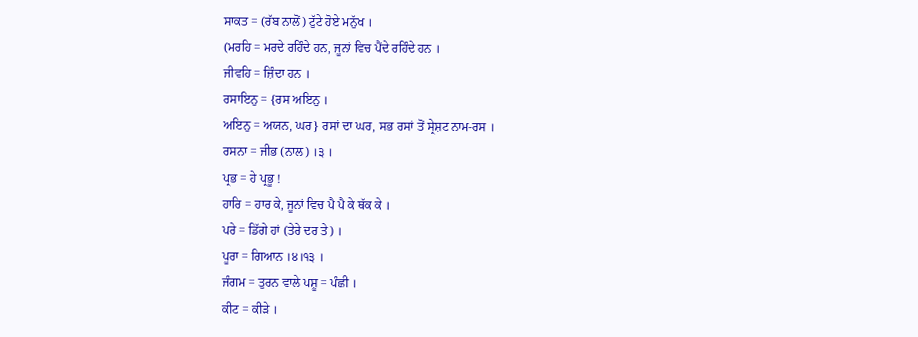ਸਾਕਤ = (ਰੱਬ ਨਾਲੋਂ) ਟੁੱਟੇ ਹੋਏ ਮਨੁੱਖ ।
(ਮਰਹਿ = ਮਰਦੇ ਰਹਿੰਦੇ ਹਨ, ਜੂਨਾਂ ਵਿਚ ਪੈਂਦੇ ਰਹਿੰਦੇ ਹਨ ।
ਜੀਵਹਿ = ਜ਼ਿੰਦਾ ਹਨ ।
ਰਸਾਇਨੁ = {ਰਸ ਅਇਨੁ ।
ਅਇਨੁ = ਅਯਨ, ਘਰ} ਰਸਾਂ ਦਾ ਘਰ, ਸਭ ਰਸਾਂ ਤੋਂ ਸ੍ਰੇਸ਼ਟ ਨਾਮ-ਰਸ ।
ਰਸਨਾ = ਜੀਭ (ਨਾਲ) ।੩ ।
ਪ੍ਰਭ = ਹੇ ਪ੍ਰਭੂ !
ਹਾਰਿ = ਹਾਰ ਕੇ, ਜੂਨਾਂ ਵਿਚ ਪੈ ਪੈ ਕੇ ਥੱਕ ਕੇ ।
ਪਰੇ = ਡਿੱਗੇ ਹਾਂ (ਤੇਰੇ ਦਰ ਤੇ) ।
ਪੂਰਾ = ਗਿਆਨ ।੪।੧੩ ।
ਜੰਗਮ = ਤੁਰਨ ਵਾਲੇ ਪਸ਼ੂ = ਪੰਛੀ ।
ਕੀਟ = ਕੀੜੇ ।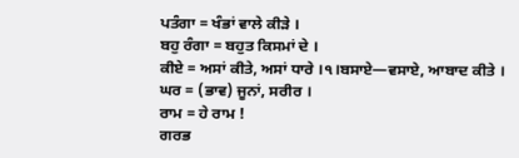ਪਤੰਗਾ = ਖੰਭਾਂ ਵਾਲੇ ਕੀੜੇ ।
ਬਹੁ ਰੰਗਾ = ਬਹੁਤ ਕਿਸਮਾਂ ਦੇ ।
ਕੀਏ = ਅਸਾਂ ਕੀਤੇ, ਅਸਾਂ ਧਾਰੇ ।੧।ਬਸਾਏ—ਵਸਾਏ, ਆਬਾਦ ਕੀਤੇ ।
ਘਰ = (ਭਾਵ) ਜੂਨਾਂ, ਸਰੀਰ ।
ਰਾਮ = ਹੇ ਰਾਮ !
ਗਰਭ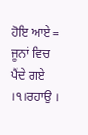ਹੋਇ ਆਏ = ਜੂਨਾਂ ਵਿਚ ਪੈਂਦੇ ਗਏ ।੧।ਰਹਾਉ ।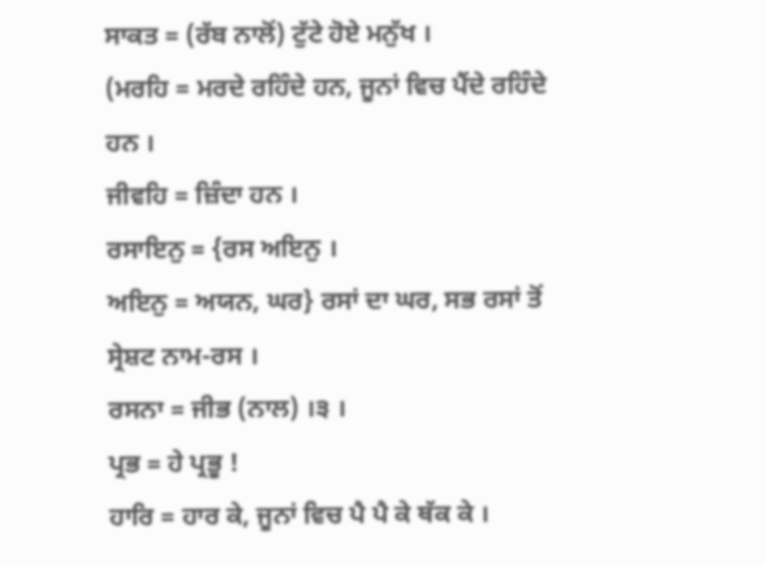ਸਾਕਤ = (ਰੱਬ ਨਾਲੋਂ) ਟੁੱਟੇ ਹੋਏ ਮਨੁੱਖ ।
(ਮਰਹਿ = ਮਰਦੇ ਰਹਿੰਦੇ ਹਨ, ਜੂਨਾਂ ਵਿਚ ਪੈਂਦੇ ਰਹਿੰਦੇ ਹਨ ।
ਜੀਵਹਿ = ਜ਼ਿੰਦਾ ਹਨ ।
ਰਸਾਇਨੁ = {ਰਸ ਅਇਨੁ ।
ਅਇਨੁ = ਅਯਨ, ਘਰ} ਰਸਾਂ ਦਾ ਘਰ, ਸਭ ਰਸਾਂ ਤੋਂ ਸ੍ਰੇਸ਼ਟ ਨਾਮ-ਰਸ ।
ਰਸਨਾ = ਜੀਭ (ਨਾਲ) ।੩ ।
ਪ੍ਰਭ = ਹੇ ਪ੍ਰਭੂ !
ਹਾਰਿ = ਹਾਰ ਕੇ, ਜੂਨਾਂ ਵਿਚ ਪੈ ਪੈ ਕੇ ਥੱਕ ਕੇ ।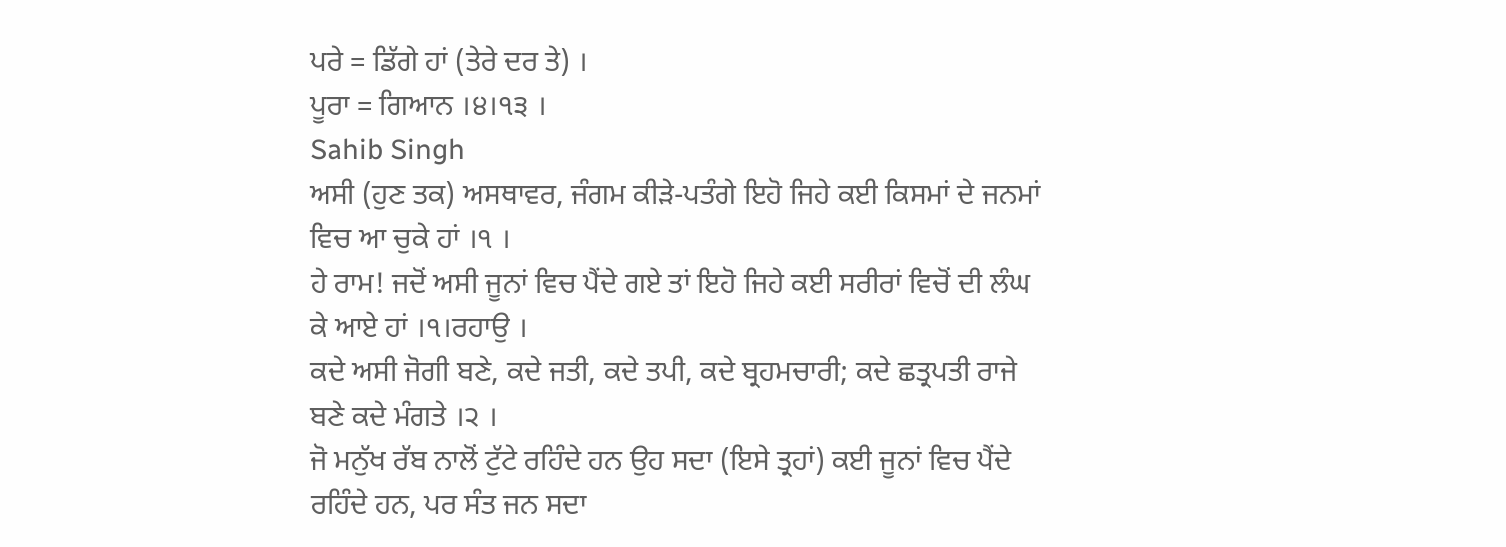ਪਰੇ = ਡਿੱਗੇ ਹਾਂ (ਤੇਰੇ ਦਰ ਤੇ) ।
ਪੂਰਾ = ਗਿਆਨ ।੪।੧੩ ।
Sahib Singh
ਅਸੀ (ਹੁਣ ਤਕ) ਅਸਥਾਵਰ, ਜੰਗਮ ਕੀੜੇ-ਪਤੰਗੇ ਇਹੋ ਜਿਹੇ ਕਈ ਕਿਸਮਾਂ ਦੇ ਜਨਮਾਂ ਵਿਚ ਆ ਚੁਕੇ ਹਾਂ ।੧ ।
ਹੇ ਰਾਮ! ਜਦੋਂ ਅਸੀ ਜੂਨਾਂ ਵਿਚ ਪੈਂਦੇ ਗਏ ਤਾਂ ਇਹੋ ਜਿਹੇ ਕਈ ਸਰੀਰਾਂ ਵਿਚੋਂ ਦੀ ਲੰਘ ਕੇ ਆਏ ਹਾਂ ।੧।ਰਹਾਉ ।
ਕਦੇ ਅਸੀ ਜੋਗੀ ਬਣੇ, ਕਦੇ ਜਤੀ, ਕਦੇ ਤਪੀ, ਕਦੇ ਬ੍ਰਹਮਚਾਰੀ; ਕਦੇ ਛਤ੍ਰਪਤੀ ਰਾਜੇ ਬਣੇ ਕਦੇ ਮੰਗਤੇ ।੨ ।
ਜੋ ਮਨੁੱਖ ਰੱਬ ਨਾਲੋਂ ਟੁੱਟੇ ਰਹਿੰਦੇ ਹਨ ਉਹ ਸਦਾ (ਇਸੇ ਤ੍ਰਹਾਂ) ਕਈ ਜੂਨਾਂ ਵਿਚ ਪੈਂਦੇ ਰਹਿੰਦੇ ਹਨ, ਪਰ ਸੰਤ ਜਨ ਸਦਾ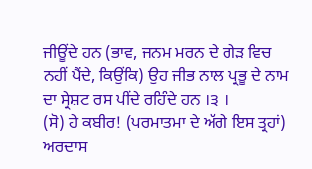ਜੀਊਂਦੇ ਹਨ (ਭਾਵ, ਜਨਮ ਮਰਨ ਦੇ ਗੇੜ ਵਿਚ ਨਹੀਂ ਪੈਂਦੇ, ਕਿਉਂਕਿ) ਉਹ ਜੀਭ ਨਾਲ ਪ੍ਰਭੂ ਦੇ ਨਾਮ ਦਾ ਸ੍ਰੇਸ਼ਟ ਰਸ ਪੀਂਦੇ ਰਹਿੰਦੇ ਹਨ ।੩ ।
(ਸੋ) ਹੇ ਕਬੀਰ! (ਪਰਮਾਤਮਾ ਦੇ ਅੱਗੇ ਇਸ ਤ੍ਰਹਾਂ) ਅਰਦਾਸ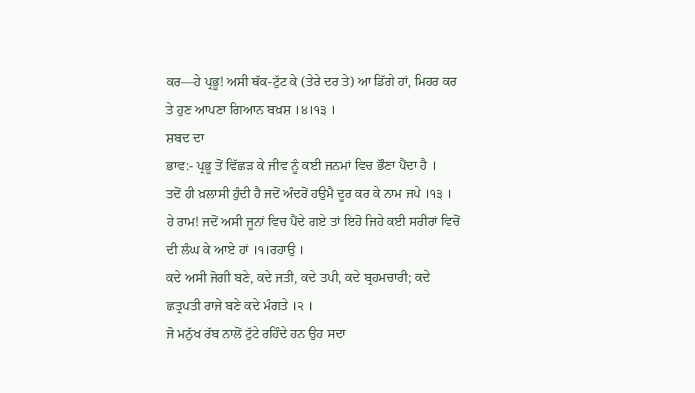ਕਰ—ਹੇ ਪ੍ਰਭੂ! ਅਸੀ ਥੱਕ-ਟੁੱਟ ਕੇ (ਤੇਰੇ ਦਰ ਤੇ) ਆ ਡਿੱਗੇ ਹਾਂ, ਮਿਹਰ ਕਰ ਤੇ ਹੁਣ ਆਪਣਾ ਗਿਆਨ ਬਖ਼ਸ਼ ।੪।੧੩ ।
ਸ਼ਬਦ ਦਾ
ਭਾਵ:- ਪ੍ਰਭੂ ਤੋਂ ਵਿੱਛੜ ਕੇ ਜੀਵ ਨੂੰ ਕਈ ਜਨਮਾਂ ਵਿਚ ਭੌਣਾ ਪੈਂਦਾ ਹੈ ।
ਤਦੋਂ ਹੀ ਖ਼ਲਾਸੀ ਹੁੰਦੀ ਹੈ ਜਦੋਂ ਅੰਦਰੋਂ ਹਉਮੈ ਦੂਰ ਕਰ ਕੇ ਨਾਮ ਜਪੇ ।੧੩ ।
ਹੇ ਰਾਮ! ਜਦੋਂ ਅਸੀ ਜੂਨਾਂ ਵਿਚ ਪੈਂਦੇ ਗਏ ਤਾਂ ਇਹੋ ਜਿਹੇ ਕਈ ਸਰੀਰਾਂ ਵਿਚੋਂ ਦੀ ਲੰਘ ਕੇ ਆਏ ਹਾਂ ।੧।ਰਹਾਉ ।
ਕਦੇ ਅਸੀ ਜੋਗੀ ਬਣੇ, ਕਦੇ ਜਤੀ, ਕਦੇ ਤਪੀ, ਕਦੇ ਬ੍ਰਹਮਚਾਰੀ; ਕਦੇ ਛਤ੍ਰਪਤੀ ਰਾਜੇ ਬਣੇ ਕਦੇ ਮੰਗਤੇ ।੨ ।
ਜੋ ਮਨੁੱਖ ਰੱਬ ਨਾਲੋਂ ਟੁੱਟੇ ਰਹਿੰਦੇ ਹਨ ਉਹ ਸਦਾ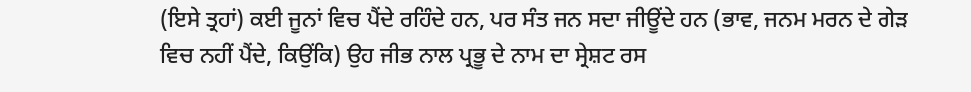(ਇਸੇ ਤ੍ਰਹਾਂ) ਕਈ ਜੂਨਾਂ ਵਿਚ ਪੈਂਦੇ ਰਹਿੰਦੇ ਹਨ, ਪਰ ਸੰਤ ਜਨ ਸਦਾ ਜੀਊਂਦੇ ਹਨ (ਭਾਵ, ਜਨਮ ਮਰਨ ਦੇ ਗੇੜ ਵਿਚ ਨਹੀਂ ਪੈਂਦੇ, ਕਿਉਂਕਿ) ਉਹ ਜੀਭ ਨਾਲ ਪ੍ਰਭੂ ਦੇ ਨਾਮ ਦਾ ਸ੍ਰੇਸ਼ਟ ਰਸ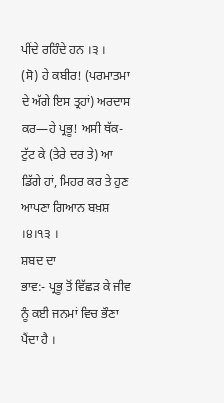ਪੀਂਦੇ ਰਹਿੰਦੇ ਹਨ ।੩ ।
(ਸੋ) ਹੇ ਕਬੀਰ! (ਪਰਮਾਤਮਾ ਦੇ ਅੱਗੇ ਇਸ ਤ੍ਰਹਾਂ) ਅਰਦਾਸ ਕਰ—ਹੇ ਪ੍ਰਭੂ! ਅਸੀ ਥੱਕ-ਟੁੱਟ ਕੇ (ਤੇਰੇ ਦਰ ਤੇ) ਆ ਡਿੱਗੇ ਹਾਂ, ਮਿਹਰ ਕਰ ਤੇ ਹੁਣ ਆਪਣਾ ਗਿਆਨ ਬਖ਼ਸ਼ ।੪।੧੩ ।
ਸ਼ਬਦ ਦਾ
ਭਾਵ:- ਪ੍ਰਭੂ ਤੋਂ ਵਿੱਛੜ ਕੇ ਜੀਵ ਨੂੰ ਕਈ ਜਨਮਾਂ ਵਿਚ ਭੌਣਾ ਪੈਂਦਾ ਹੈ ।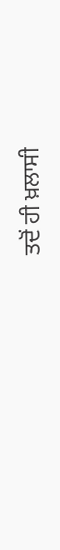ਤਦੋਂ ਹੀ ਖ਼ਲਾਸੀ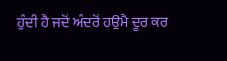ਹੁੰਦੀ ਹੈ ਜਦੋਂ ਅੰਦਰੋਂ ਹਉਮੈ ਦੂਰ ਕਰ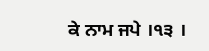ਕੇ ਨਾਮ ਜਪੇ ।੧੩ ।